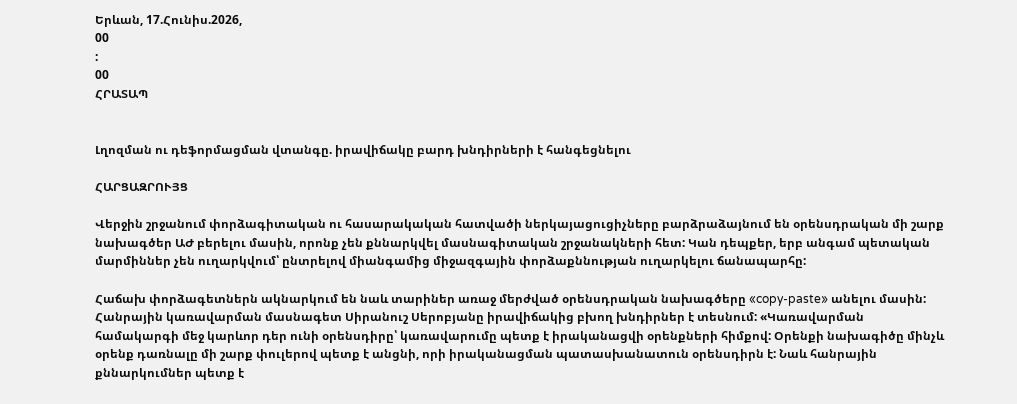Երևան, 17.Հունիս.2026,
00
:
00
ՀՐԱՏԱՊ


Լղոզման ու դեֆորմացման վտանգը. իրավիճակը բարդ խնդիրների է հանգեցնելու

ՀԱՐՑԱԶՐՈՒՅՑ

Վերջին շրջանում փորձագիտական ու հասարակական հատվածի ներկայացուցիչները բարձրաձայնում են օրենսդրական մի շարք նախագծեր ԱԺ բերելու մասին, որոնք չեն քննարկվել մասնագիտական շրջանակների հետ: Կան դեպքեր, երբ անգամ պետական մարմիններ չեն ուղարկվում՝ ընտրելով միանգամից միջազգային փորձաքննության ուղարկելու ճանապարհը:

Հաճախ փորձագետներն ակնարկում են նաև տարիներ առաջ մերժված օրենսդրական նախագծերը «copy-paste» անելու մասին: Հանրային կառավարման մասնագետ Սիրանուշ Սերոբյանը իրավիճակից բխող խնդիրներ է տեսնում: «Կառավարման համակարգի մեջ կարևոր դեր ունի օրենսդիրը՝ կառավարումը պետք է իրականացվի օրենքների հիմքով: Օրենքի նախագիծը մինչև օրենք դառնալը մի շարք փուլերով պետք է անցնի, որի իրականացման պատասխանատուն օրենսդիրն է: Նաև հանրային քննարկումներ պետք է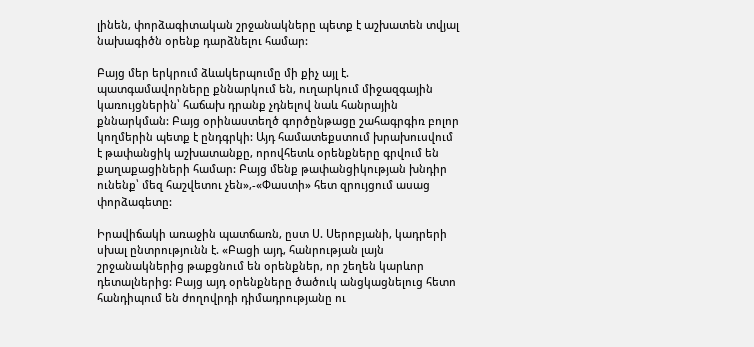լինեն, փորձագիտական շրջանակները պետք է աշխատեն տվյալ նախագիծն օրենք դարձնելու համար:

Բայց մեր երկրում ձևակերպումը մի քիչ այլ է. պատգամավորները քննարկում են, ուղարկում միջազգային կառույցներին՝ հաճախ դրանք չդնելով նաև հանրային քննարկման: Բայց օրինաստեղծ գործընթացը շահագրգիռ բոլոր կողմերին պետք է ընդգրկի: Այդ համատեքստում խրախուսվում է թափանցիկ աշխատանքը, որովհետև օրենքները գրվում են քաղաքացիների համար: Բայց մենք թափանցիկության խնդիր ունենք՝ մեզ հաշվետու չեն»,-«Փաստի» հետ զրույցում ասաց փորձագետը:

Իրավիճակի առաջին պատճառն, ըստ Ս. Սերոբյանի, կադրերի սխալ ընտրությունն է. «Բացի այդ, հանրության լայն շրջանակներից թաքցնում են օրենքներ, որ շեղեն կարևոր դետալներից: Բայց այդ օրենքները ծածուկ անցկացնելուց հետո հանդիպում են ժողովրդի դիմադրությանը ու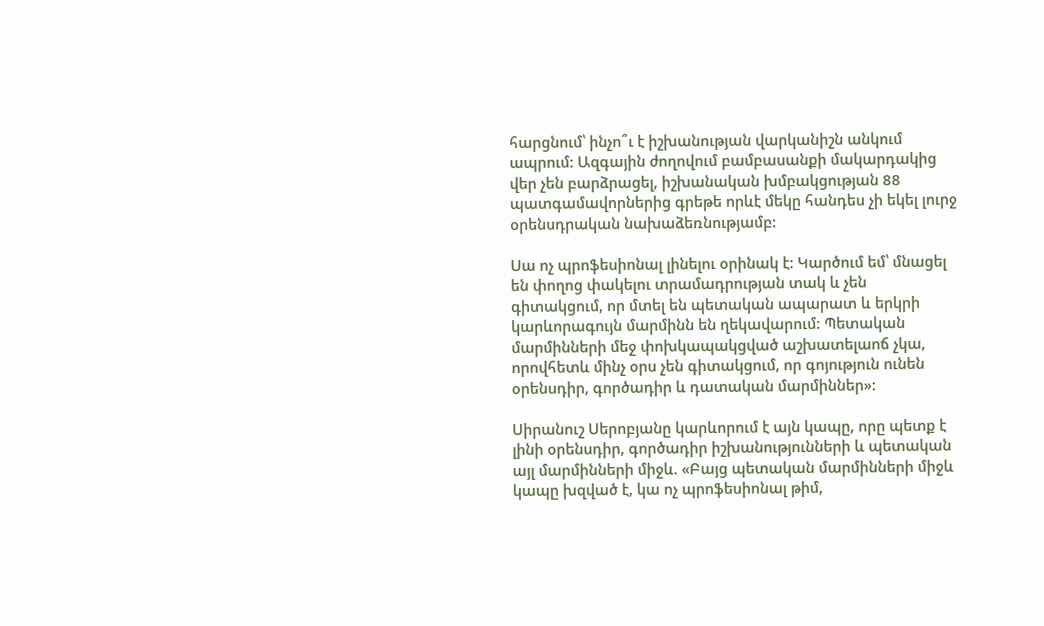հարցնում՝ ինչո՞ւ է իշխանության վարկանիշն անկում ապրում: Ազգային ժողովում բամբասանքի մակարդակից վեր չեն բարձրացել, իշխանական խմբակցության 88 պատգամավորներից գրեթե որևէ մեկը հանդես չի եկել լուրջ օրենսդրական նախաձեռնությամբ:

Սա ոչ պրոֆեսիոնալ լինելու օրինակ է: Կարծում եմ՝ մնացել են փողոց փակելու տրամադրության տակ և չեն գիտակցում, որ մտել են պետական ապարատ և երկրի կարևորագույն մարմինն են ղեկավարում: Պետական մարմինների մեջ փոխկապակցված աշխատելաոճ չկա, որովհետև մինչ օրս չեն գիտակցում, որ գոյություն ունեն օրենսդիր, գործադիր և դատական մարմիններ»:

Սիրանուշ Սերոբյանը կարևորում է այն կապը, որը պետք է լինի օրենսդիր, գործադիր իշխանությունների և պետական այլ մարմինների միջև. «Բայց պետական մարմինների միջև կապը խզված է, կա ոչ պրոֆեսիոնալ թիմ,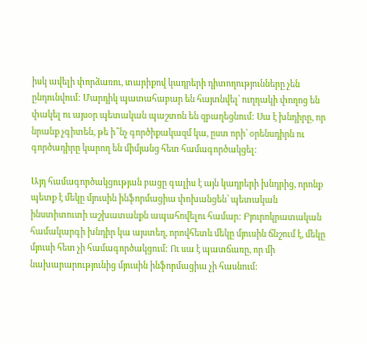իսկ ավելի փորձառու, տարիքով կադրերի դիտողությունները չեն ընդունվում: Մարդիկ պատահաբար են հայտնվել՝ ուղղակի փողոց են փակել ու այսօր պետական պաշտոն են զբաղեցնում: Սա է խնդիրը, որ նրանք չգիտեն, թե ի՞նչ գործիքակազմ կա, ըստ որի՝ օրենսդիրն ու գործադիրը կարող են միմյանց հետ համագործակցել:

Այդ համագործակցության բացը գալիս է այն կադրերի խնդրից, որոնք պետք է մեկը մյուսին ինֆորմացիա փոխանցեն՝ պետական ինստիտուտի աշխատանքն ապահովելու համար: Բյուրոկրատական համակարգի խնդիր կա այստեղ, որովհետև մեկը մյուսին ճնշում է, մեկը մյուսի հետ չի համագործակցում: Ու սա է պատճառը, որ մի նախարարությունից մյուսին ինֆորմացիա չի հասնում: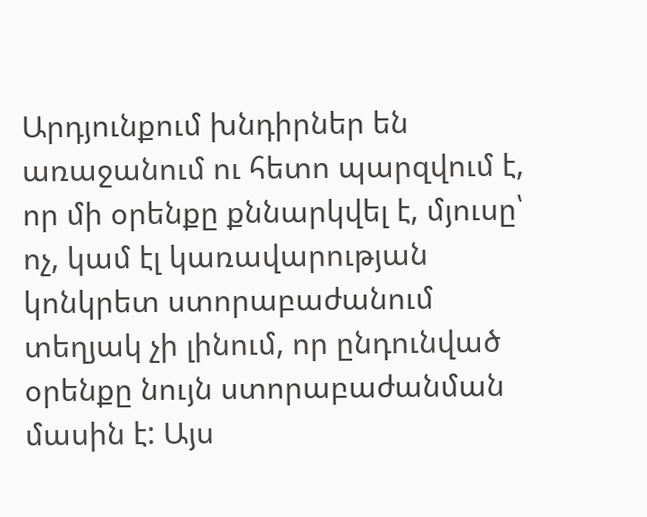Արդյունքում խնդիրներ են առաջանում ու հետո պարզվում է, որ մի օրենքը քննարկվել է, մյուսը՝ ոչ, կամ էլ կառավարության կոնկրետ ստորաբաժանում տեղյակ չի լինում, որ ընդունված օրենքը նույն ստորաբաժանման մասին է: Այս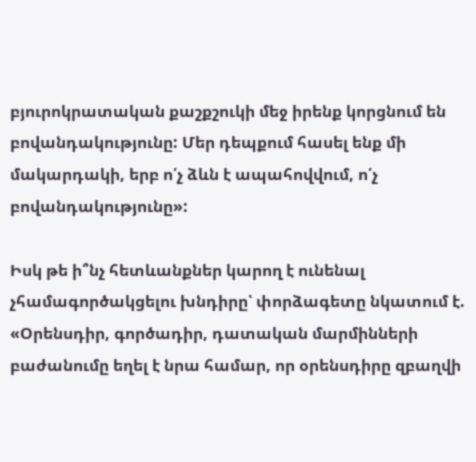բյուրոկրատական քաշքշուկի մեջ իրենք կորցնում են բովանդակությունը: Մեր դեպքում հասել ենք մի մակարդակի, երբ ո՛չ ձևն է ապահովվում, ո՛չ բովանդակությունը»:

Իսկ թե ի՞նչ հետևանքներ կարող է ունենալ չհամագործակցելու խնդիրը՝ փորձագետը նկատում է. «Օրենսդիր, գործադիր, դատական մարմինների բաժանումը եղել է նրա համար, որ օրենսդիրը զբաղվի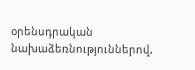օրենսդրական նախաձեռնություններով,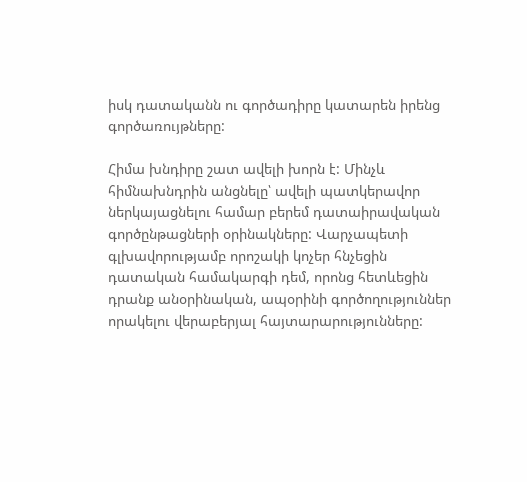իսկ դատականն ու գործադիրը կատարեն իրենց գործառույթները:

Հիմա խնդիրը շատ ավելի խորն է: Մինչև հիմնախնդրին անցնելը՝ ավելի պատկերավոր ներկայացնելու համար բերեմ դատաիրավական գործընթացների օրինակները: Վարչապետի գլխավորությամբ որոշակի կոչեր հնչեցին դատական համակարգի դեմ, որոնց հետևեցին դրանք անօրինական, ապօրինի գործողություններ որակելու վերաբերյալ հայտարարությունները: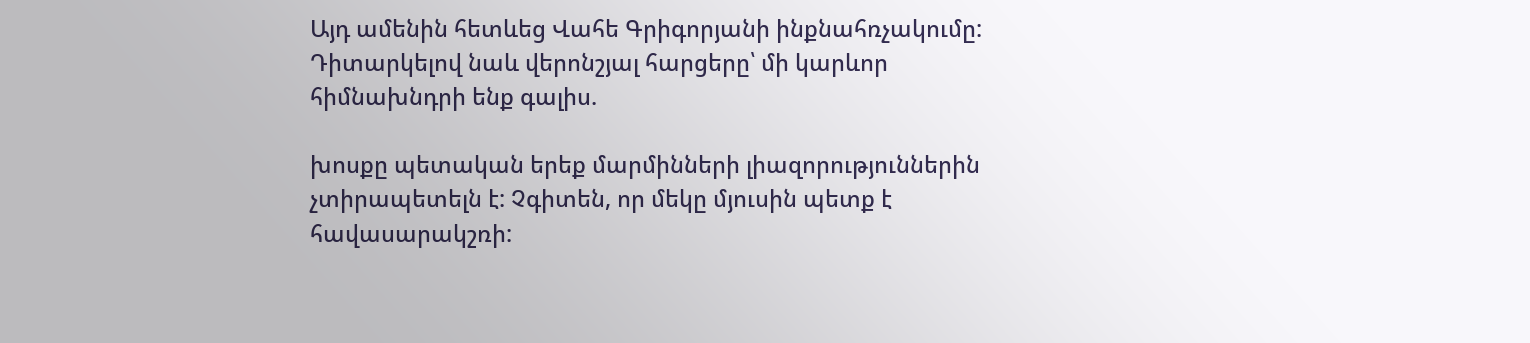Այդ ամենին հետևեց Վահե Գրիգորյանի ինքնահռչակումը: Դիտարկելով նաև վերոնշյալ հարցերը՝ մի կարևոր հիմնախնդրի ենք գալիս.

խոսքը պետական երեք մարմինների լիազորություններին չտիրապետելն է: Չգիտեն, որ մեկը մյուսին պետք է հավասարակշռի: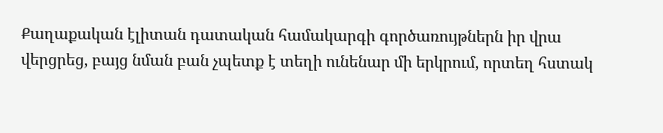Քաղաքական էլիտան դատական համակարգի գործառույթներն իր վրա վերցրեց, բայց նման բան չպետք է տեղի ունենար մի երկրում, որտեղ հստակ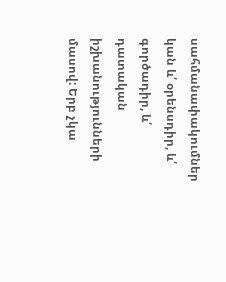սահմանափակումներ կան և՛ օրենսդիր, և՛ գործադիր, և՛ դատական իշխանությունների մասով: Երբ չկա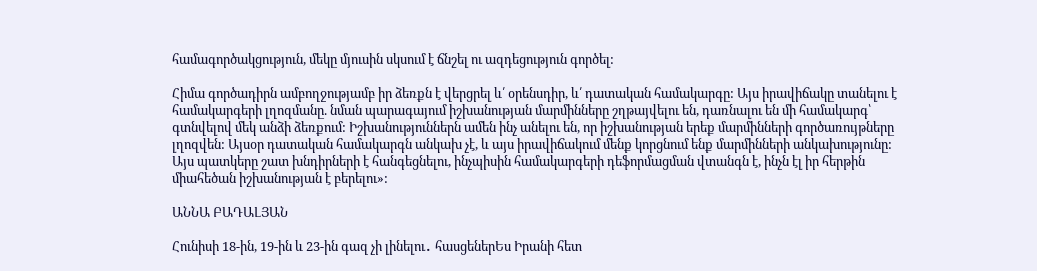համագործակցություն, մեկը մյուսին սկսում է ճնշել ու ազդեցություն գործել:

Հիմա գործադիրն ամբողջությամբ իր ձեռքն է վերցրել և՛ օրենսդիր, և՛ դատական համակարգը: Այս իրավիճակը տանելու է համակարգերի լղոզմանը. նման պարագայում իշխանության մարմինները շղթայվելու են, դառնալու են մի համակարգ՝ գտնվելով մեկ անձի ձեռքում: Իշխանություններն ամեն ինչ անելու են, որ իշխանության երեք մարմինների գործառույթները լղոզվեն: Այսօր դատական համակարգն անկախ չէ, և այս իրավիճակում մենք կորցնում ենք մարմինների անկախությունը: Այս պատկերը շատ խնդիրների է հանգեցնելու, ինչպիսին համակարգերի դեֆորմացման վտանգն է, ինչն էլ իր հերթին միահեծան իշխանության է բերելու»:

ԱՆՆԱ ԲԱԴԱԼՅԱՆ

Հունիսի 18-ին, 19-ին և 23-ին գազ չի լինելու․ հասցեներԵս Իրանի հետ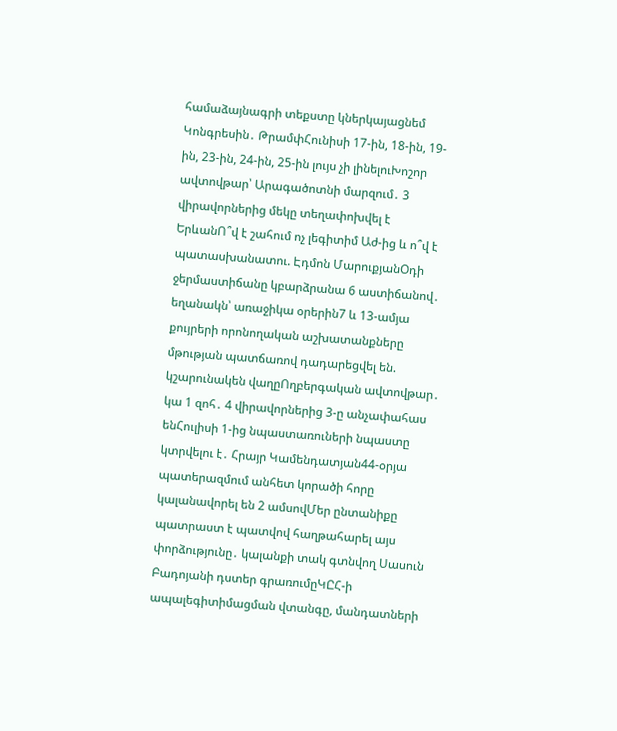համաձայնագրի տեքստը կներկայացնեմ Կոնգրեսին․ ԹրամփՀունիսի 17-ին, 18-ին, 19-ին, 23-ին, 24-ին, 25-ին լույս չի լինելուԽոշոր ավտովթար՝ Արագածոտնի մարզում․ 3 վիրավորներից մեկը տեղափոխվել է ԵրևանՈ՞վ է շահում ոչ լեգիտիմ Աժ-ից և ո՞վ է պատասխանատու. Էդմոն ՄարուքյանՕդի ջերմաստիճանը կբարձրանա 6 աստիճանով․ եղանակն՝ առաջիկա օրերին7 և 13-ամյա քույրերի որոնողական աշխատանքները մթության պատճառով դադարեցվել են. կշարունակեն վաղըՈղբերգական ավտովթար․ կա 1 զոհ․ 4 վիրավորներից 3-ը անչափահաս ենՀուլիսի 1-ից նպաստառուների նպաստը կտրվելու է․ Հրայր Կամենդատյան44-օրյա պատերազմում անհետ կորածի հորը կալանավորել են 2 ամսովՄեր ընտանիքը պատրաստ է պատվով հաղթահարել այս փորձությունը․ կալանքի տակ գտնվող Սասուն Բադոյանի դստեր գրառումըԿԸՀ-ի ապալեգիտիմացման վտանգը, մանդատների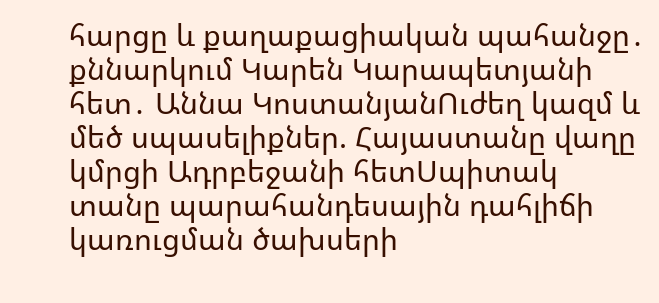հարցը և քաղաքացիական պահանջը․ քննարկում Կարեն Կարապետյանի հետ․ Աննա ԿոստանյանՈւժեղ կազմ և մեծ սպասելիքներ. Հայաստանը վաղը կմրցի Ադրբեջանի հետՍպիտակ տանը պարահանդեսային դահլիճի կառուցման ծախսերի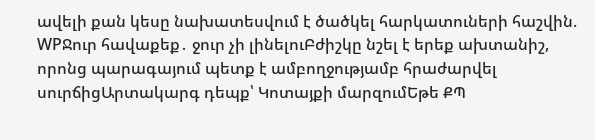ավելի քան կեսը նախատեսվում է ծածկել հարկատուների հաշվին. WPՋուր հավաքեք․ ջուր չի լինելուԲժիշկը նշել է երեք ախտանիշ, որոնց պարագայում պետք է ամբողջությամբ հրաժարվել սուրճիցԱրտակարգ դեպք՝ Կոտայքի մարզումԵթե ՔՊ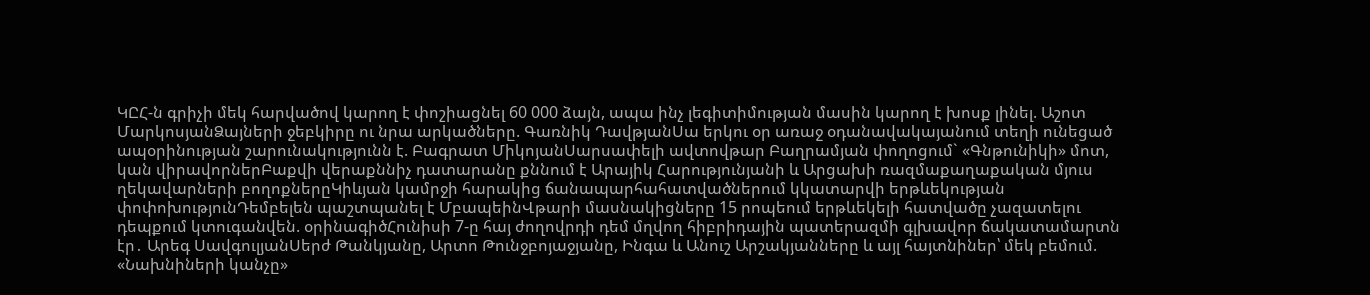ԿԸՀ-ն գրիչի մեկ հարվածով կարող է փոշիացնել 60 000 ձայն, ապա ինչ լեգիտիմության մասին կարող է խոսք լինել. Աշոտ ՄարկոսյանՁայների ջեբկիրը ու նրա արկածները. Գառնիկ ԴավթյանՍա երկու օր առաջ օդանավակայանում տեղի ունեցած ապօրինության շարունակությունն է. Բագրատ ՄիկոյանՍարսափելի ավտովթար Բաղրամյան փողոցում` «Գնթունիկի» մոտ, կան վիրավորներԲաքվի վերաքննիչ դատարանը քննում է Արայիկ Հարությունյանի և Արցախի ռազմաքաղաքական մյուս ղեկավարների բողոքներըԿիևյան կամրջի հարակից ճանապարհահատվածներում կկատարվի երթևեկության փոփոխությունԴեմբելեն պաշտպանել է ՄբապեինՎթարի մասնակիցները 15 րոպեում երթևեկելի հատվածը չազատելու դեպքում կտուգանվեն. օրինագիծՀունիսի 7-ը հայ ժողովրդի դեմ մղվող հիբրիդային պատերազմի գլխավոր ճակատամարտն էր․ Արեգ ՍավգուլյանՍերժ Թանկյանը, Արտո Թունջբոյաջյանը, Ինգա և Անուշ Արշակյանները և այլ հայտնիներ՝ մեկ բեմում. «Նախնիների կանչը»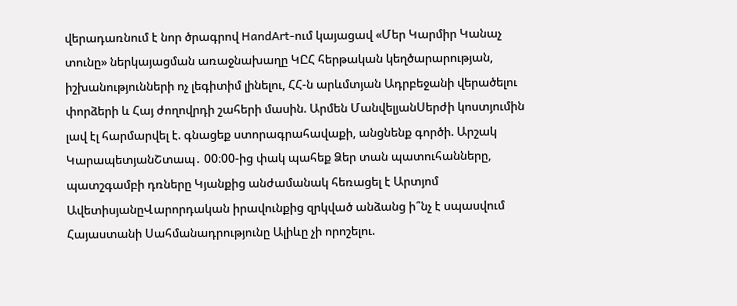վերադառնում է նոր ծրագրով HandArt-ում կայացավ «Մեր Կարմիր Կանաչ տունը» ներկայացման առաջնախաղը ԿԸՀ հերթական կեղծարարության, իշխանությունների ոչ լեգիտիմ լինելու, ՀՀ-ն արևմտյան Ադրբեջանի վերածելու փորձերի և Հայ ժողովրդի շահերի մասին. Արմեն ՄանվելյանՍերժի կոստյումին լավ էլ հարմարվել է. գնացեք ստորագրահավաքի, անցնենք գործի. Արշակ ԿարապետյանՇտապ․ 00։00-ից փակ պահեք Ձեր տան պատուհանները, պատշգամբի դռները Կյանքից անժամանակ հեռացել է Արտյոմ ԱվետիսյանըՎարորդական իրավունքից զրկված անձանց ի՞նչ է սպասվում Հայաստանի Սահմանադրությունը Ալիևը չի որոշելու.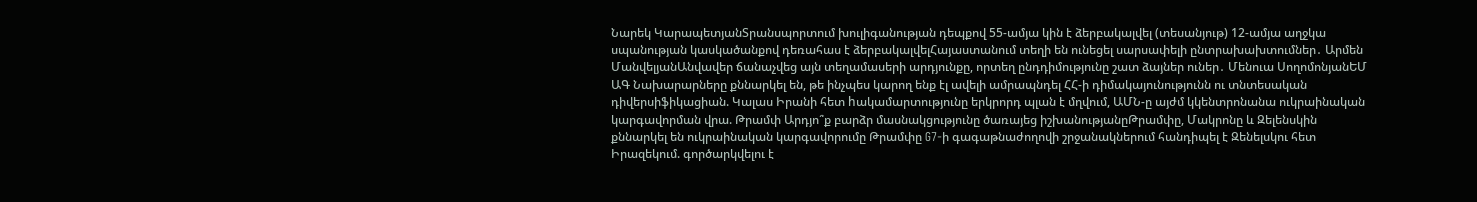Նարեկ ԿարապետյանՏրանսպորտում խուլիգանության դեպքով 55-ամյա կին է ձերբակալվել (տեսանյութ) 12-ամյա աղջկա սպանության կասկածանքով դեռահաս է ձերբակալվելՀայաստանում տեղի են ունեցել սարսափելի ընտրախախտումներ․ Արմեն ՄանվելյանԱնվավեր ճանաչվեց այն տեղամասերի արդյունքը, որտեղ ընդդիմությունը շատ ձայներ ուներ․ Մենուա ՍողոմոնյանԵՄ ԱԳ Նախարարները քննարկել են, թե ինչպես կարող ենք էլ ավելի ամրապնդել ՀՀ-ի դիմակայունությունն ու տնտեսական դիվերսիֆիկացիան. Կալաս Իրանի հետ hակամարտությունը երկրորդ պլան է մղվում, ԱՄՆ-ը այժմ կկենտրոնանա ուկրաինական կարգավորման վրա. Թրամփ Արդյո՞ք բարձր մասնակցությունը ծառայեց իշխանությանըԹրամփը, Մակրոնը և Զելենսկին քննարկել են ուկրաինական կարգավորումը Թրամփը G7-ի գագաթնաժողովի շրջանակներում հանդիպել է Զենելսկու հետ Իրազեկում. գործարկվելու է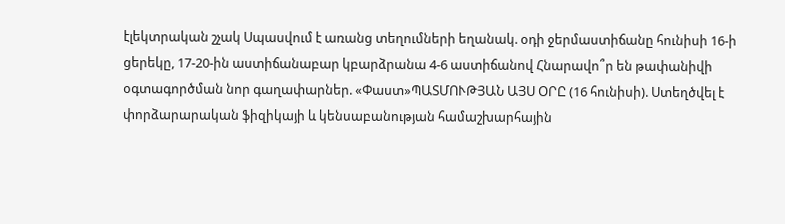էլեկտրական շչակ Սպասվում է առանց տեղումների եղանակ. օդի ջերմաստիճանը հունիսի 16-ի ցերեկը, 17-20-ին աստիճանաբար կբարձրանա 4-6 աստիճանով Հնարավո՞ր են թափանիվի օգտագործման նոր գաղափարներ. «Փաստ»ՊԱՏՄՈՒԹՅԱՆ ԱՅՍ ՕՐԸ (16 հունիսի). Ստեղծվել է փորձարարական ֆիզիկայի և կենսաբանության համաշխարհային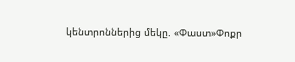կենտրոններից մեկը. «Փաստ»Փոքր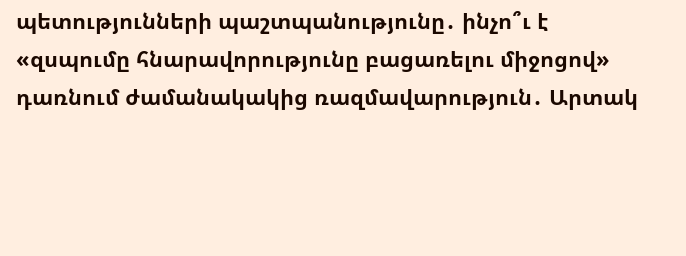պետությունների պաշտպանությունը․ ինչո՞ւ է «զսպումը հնարավորությունը բացառելու միջոցով» դառնում ժամանակակից ռազմավարություն․ Արտակ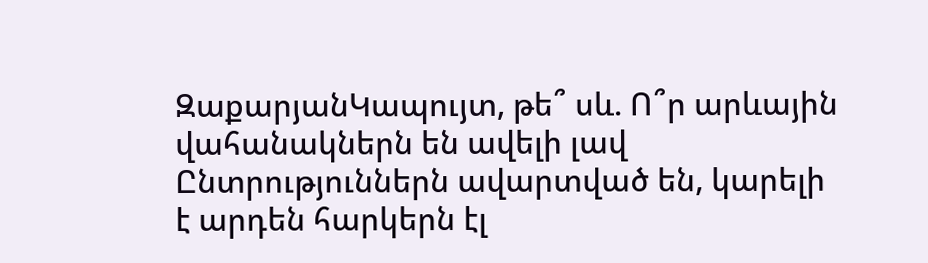ԶաքարյանԿապույտ, թե՞ սև. Ո՞ր արևային վահանակներն են ավելի լավ Ընտրություններն ավարտված են, կարելի է արդեն հարկերն էլ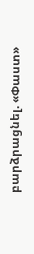բարձրացնել. «Փաստ»